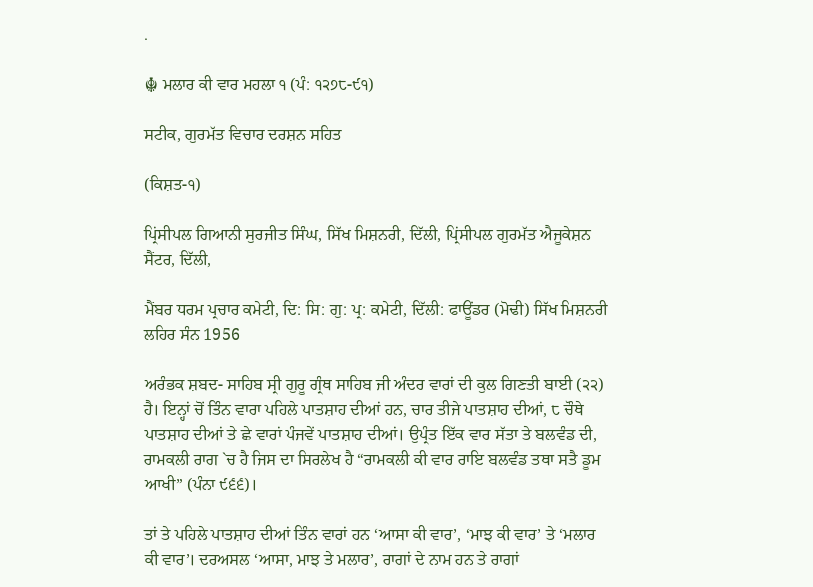.

☬ ਮਲਾਰ ਕੀ ਵਾਰ ਮਹਲਾ ੧ (ਪੰ: ੧੨੭੮-੯੧)

ਸਟੀਕ, ਗੁਰਮੱਤ ਵਿਚਾਰ ਦਰਸ਼ਨ ਸਹਿਤ

(ਕਿਸ਼ਤ-੧)

ਪ੍ਰਿਂਸੀਪਲ ਗਿਆਨੀ ਸੁਰਜੀਤ ਸਿੰਘ, ਸਿੱਖ ਮਿਸ਼ਨਰੀ, ਦਿੱਲੀ, ਪ੍ਰਿਂਸੀਪਲ ਗੁਰਮੱਤ ਐਜੂਕੇਸ਼ਨ ਸੈਂਟਰ, ਦਿੱਲੀ,

ਮੈਂਬਰ ਧਰਮ ਪ੍ਰਚਾਰ ਕਮੇਟੀ, ਦਿ: ਸਿ: ਗੁ: ਪ੍ਰ: ਕਮੇਟੀ, ਦਿੱਲੀ: ਫਾਊਂਡਰ (ਮੋਢੀ) ਸਿੱਖ ਮਿਸ਼ਨਰੀ ਲਹਿਰ ਸੰਨ 1956

ਅਰੰਭਕ ਸ਼ਬਦ- ਸਾਹਿਬ ਸ੍ਰੀ ਗੁਰੂ ਗ੍ਰੰਥ ਸਾਹਿਬ ਜੀ ਅੰਦਰ ਵਾਰਾਂ ਦੀ ਕੁਲ ਗਿਣਤੀ ਬਾਈ (੨੨) ਹੈ। ਇਨ੍ਹਾਂ ਚੋਂ ਤਿੰਨ ਵਾਰਾ ਪਹਿਲੇ ਪਾਤਸ਼ਾਹ ਦੀਆਂ ਹਨ, ਚਾਰ ਤੀਜੇ ਪਾਤਸ਼ਾਹ ਦੀਆਂ, ੮ ਚੌਥੇ ਪਾਤਸ਼ਾਹ ਦੀਆਂ ਤੇ ਛੇ ਵਾਰਾਂ ਪੰਜਵੇਂ ਪਾਤਸ਼ਾਹ ਦੀਆਂ। ਉਪ੍ਰੰਤ ਇੱਕ ਵਾਰ ਸੱਤਾ ਤੇ ਬਲਵੰਡ ਦੀ, ਰਾਮਕਲੀ ਰਾਗ `ਚ ਹੈ ਜਿਸ ਦਾ ਸਿਰਲੇਖ ਹੈ “ਰਾਮਕਲੀ ਕੀ ਵਾਰ ਰਾਇ ਬਲਵੰਡ ਤਥਾ ਸਤੈ ਡੂਮ ਆਖੀ” (ਪੰਨਾ ੯੬੬)।

ਤਾਂ ਤੇ ਪਹਿਲੇ ਪਾਤਸ਼ਾਹ ਦੀਆਂ ਤਿੰਨ ਵਾਰਾਂ ਹਨ ‘ਆਸਾ ਕੀ ਵਾਰ’, ‘ਮਾਝ ਕੀ ਵਾਰ’ ਤੇ ‘ਮਲਾਰ ਕੀ ਵਾਰ’। ਦਰਅਸਲ ‘ਆਸਾ, ਮਾਝ ਤੇ ਮਲਾਰ’, ਰਾਗਾਂ ਦੇ ਨਾਮ ਹਨ ਤੇ ਰਾਗਾਂ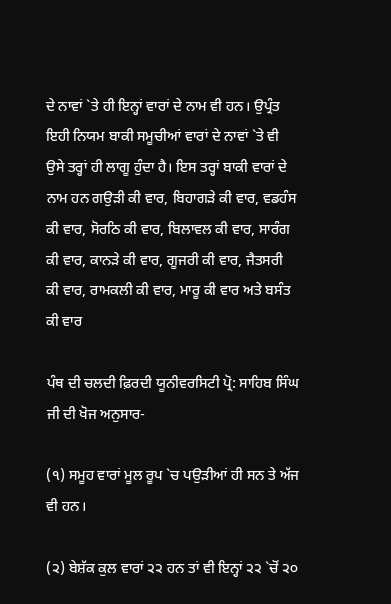ਦੇ ਨਾਵਾਂ `ਤੇ ਹੀ ਇਨ੍ਹਾਂ ਵਾਰਾਂ ਦੇ ਨਾਮ ਵੀ ਹਨ। ਉਪ੍ਰੰਤ ਇਹੀ ਨਿਯਮ ਬਾਕੀ ਸਮੂਚੀਆਂ ਵਾਰਾਂ ਦੇ ਨਾਵਾਂ `ਤੇ ਵੀ ਉਸੇ ਤਰ੍ਹਾਂ ਹੀ ਲਾਗੂ ਹੁੰਦਾ ਹੈ। ਇਸ ਤਰ੍ਹਾਂ ਬਾਕੀ ਵਾਰਾਂ ਦੇ ਨਾਮ ਹਨ ਗਉੜੀ ਕੀ ਵਾਰ, ਬਿਹਾਗੜੇ ਕੀ ਵਾਰ, ਵਡਹੰਸ ਕੀ ਵਾਰ, ਸੋਰਠਿ ਕੀ ਵਾਰ, ਬਿਲਾਵਲ ਕੀ ਵਾਰ, ਸਾਰੰਗ ਕੀ ਵਾਰ, ਕਾਨੜੇ ਕੀ ਵਾਰ, ਗੂਜਰੀ ਕੀ ਵਾਰ, ਜੈਤਸਰੀ ਕੀ ਵਾਰ, ਰਾਮਕਲੀ ਕੀ ਵਾਰ, ਮਾਰੂ ਕੀ ਵਾਰ ਅਤੇ ਬਸੰਤ ਕੀ ਵਾਰ

ਪੰਥ ਦੀ ਚਲਦੀ ਫ਼ਿਰਦੀ ਯੂਨੀਵਰਸਿਟੀ ਪ੍ਰੋ: ਸਾਹਿਬ ਸਿੰਘ ਜੀ ਦੀ ਖੋਜ ਅਨੁਸਾਰ-

(੧) ਸਮੂਹ ਵਾਰਾਂ ਮੂਲ ਰੂਪ `ਚ ਪਉੜੀਆਂ ਹੀ ਸਨ ਤੇ ਅੱਜ ਵੀ ਹਨ।

(੨) ਬੇਸ਼ੱਕ ਕੁਲ ਵਾਰਾਂ ੨੨ ਹਨ ਤਾਂ ਵੀ ਇਨ੍ਹਾਂ ੨੨ `ਚੋਂ ੨੦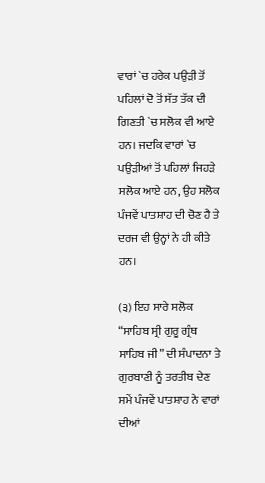ਵਾਰਾਂ `ਚ ਹਰੇਕ ਪਉੜੀ ਤੋਂ ਪਹਿਲਾਂ ਦੋ ਤੋਂ ਸੱਤ ਤੱਕ ਦੀ ਗਿਣਤੀ `ਚ ਸਲੋਕ ਵੀ ਆਏ ਹਨ। ਜਦਕਿ ਵਾਰਾਂ `ਚ ਪਉੜੀਆਂ ਤੋਂ ਪਹਿਲਾਂ ਜਿਹੜੇ ਸਲੋਕ ਆਏ ਹਨ, ਉਹ ਸਲੋਕ ਪੰਜਵੇਂ ਪਾਤਸ਼ਾਹ ਦੀ ਚੋਣ ਹੈ ਤੇ ਦਰਜ ਵੀ ਉਨ੍ਹਾਂ ਨੇ ਹੀ ਕੀਤੇ ਹਨ।

(੩) ਇਹ ਸਾਰੇ ਸਲੋਕ “ਸਾਹਿਬ ਸ੍ਰੀ ਗੁਰੂ ਗ੍ਰੰਥ ਸਾਹਿਬ ਜੀ” ਦੀ ਸੰਪਾਦਨਾ ਤੇ ਗੁਰਬਾਣੀ ਨੂੰ ਤਰਤੀਬ ਦੇਣ ਸਮੇਂ ਪੰਜਵੇਂ ਪਾਤਸ਼ਾਹ ਨੇ ਵਾਰਾਂ ਦੀਆਂ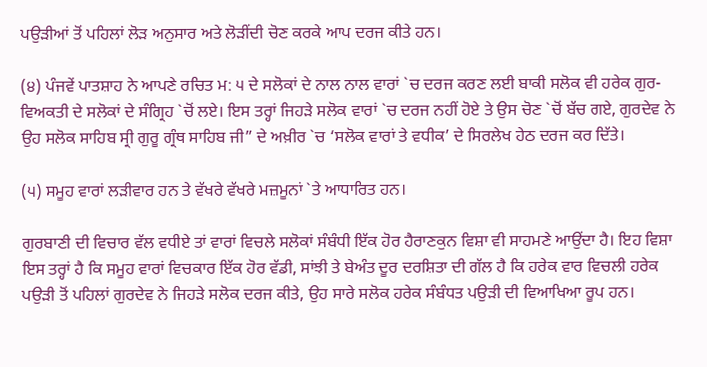ਪਉੜੀਆਂ ਤੋਂ ਪਹਿਲਾਂ ਲੋੜ ਅਨੁਸਾਰ ਅਤੇ ਲੋੜੀਂਦੀ ਚੋਣ ਕਰਕੇ ਆਪ ਦਰਜ ਕੀਤੇ ਹਨ।

(੪) ਪੰਜਵੇਂ ਪਾਤਸ਼ਾਹ ਨੇ ਆਪਣੇ ਰਚਿਤ ਮ: ੫ ਦੇ ਸਲੋਕਾਂ ਦੇ ਨਾਲ ਨਾਲ ਵਾਰਾਂ `ਚ ਦਰਜ ਕਰਣ ਲਈ ਬਾਕੀ ਸਲੋਕ ਵੀ ਹਰੇਕ ਗੁਰ-ਵਿਅਕਤੀ ਦੇ ਸਲੋਕਾਂ ਦੇ ਸੰਗ੍ਰਿਹ `ਚੋਂ ਲਏ। ਇਸ ਤਰ੍ਹਾਂ ਜਿਹੜੇ ਸਲੋਕ ਵਾਰਾਂ `ਚ ਦਰਜ ਨਹੀਂ ਹੋਏ ਤੇ ਉਸ ਚੋਣ `ਚੋਂ ਬੱਚ ਗਏ, ਗੁਰਦੇਵ ਨੇ ਉਹ ਸਲੋਕ ਸਾਹਿਬ ਸ੍ਰੀ ਗੁਰੂ ਗ੍ਰੰਥ ਸਾਹਿਬ ਜੀ” ਦੇ ਅਖ਼ੀਰ `ਚ ‘ਸਲੋਕ ਵਾਰਾਂ ਤੇ ਵਧੀਕ’ ਦੇ ਸਿਰਲੇਖ ਹੇਠ ਦਰਜ ਕਰ ਦਿੱਤੇ।

(੫) ਸਮੂਹ ਵਾਰਾਂ ਲੜੀਵਾਰ ਹਨ ਤੇ ਵੱਖਰੇ ਵੱਖਰੇ ਮਜ਼ਮੂਨਾਂ `ਤੇ ਆਧਾਰਿਤ ਹਨ।

ਗੁਰਬਾਣੀ ਦੀ ਵਿਚਾਰ ਵੱਲ ਵਧੀਏ ਤਾਂ ਵਾਰਾਂ ਵਿਚਲੇ ਸਲੋਕਾਂ ਸੰਬੰਧੀ ਇੱਕ ਹੋਰ ਹੈਰਾਣਕੁਨ ਵਿਸ਼ਾ ਵੀ ਸਾਹਮਣੇ ਆਉਂਦਾ ਹੈ। ਇਹ ਵਿਸ਼ਾ ਇਸ ਤਰ੍ਹਾਂ ਹੈ ਕਿ ਸਮੂਹ ਵਾਰਾਂ ਵਿਚਕਾਰ ਇੱਕ ਹੋਰ ਵੱਡੀ, ਸਾਂਝੀ ਤੇ ਬੇਅੰਤ ਦੂਰ ਦਰਸ਼ਿਤਾ ਦੀ ਗੱਲ ਹੈ ਕਿ ਹਰੇਕ ਵਾਰ ਵਿਚਲੀ ਹਰੇਕ ਪਉੜੀ ਤੋਂ ਪਹਿਲਾਂ ਗੁਰਦੇਵ ਨੇ ਜਿਹੜੇ ਸਲੋਕ ਦਰਜ ਕੀਤੇ, ਉਹ ਸਾਰੇ ਸਲੋਕ ਹਰੇਕ ਸੰਬੰਧਤ ਪਉੜੀ ਦੀ ਵਿਆਖਿਆ ਰੂਪ ਹਨ।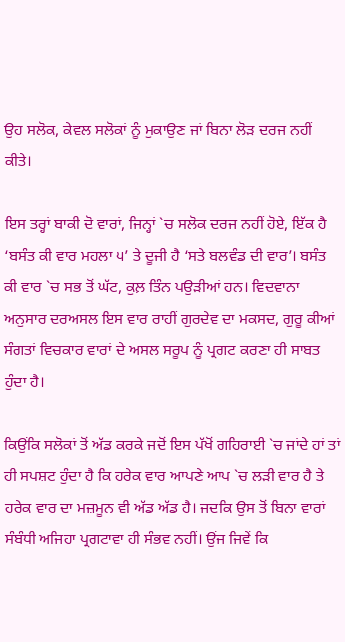ਉਹ ਸਲੋਕ, ਕੇਵਲ ਸਲੋਕਾਂ ਨੂੰ ਮੁਕਾਉਣ ਜਾਂ ਬਿਨਾ ਲੋੜ ਦਰਜ ਨਹੀਂ ਕੀਤੇ।

ਇਸ ਤਰ੍ਹਾਂ ਬਾਕੀ ਦੋ ਵਾਰਾਂ, ਜਿਨ੍ਹਾਂ `ਚ ਸਲੋਕ ਦਰਜ ਨਹੀਂ ਹੋਏ, ਇੱਕ ਹੈ ‘ਬਸੰਤ ਕੀ ਵਾਰ ਮਹਲਾ ੫’ ਤੇ ਦੂਜੀ ਹੈ ‘ਸਤੇ ਬਲਵੰਡ ਦੀ ਵਾਰ’। ਬਸੰਤ ਕੀ ਵਾਰ `ਚ ਸਭ ਤੋਂ ਘੱਟ, ਕੁਲ਼ ਤਿੰਨ ਪਉੜੀਆਂ ਹਨ। ਵਿਦਵਾਨਾ ਅਨੁਸਾਰ ਦਰਅਸਲ ਇਸ ਵਾਰ ਰਾਹੀਂ ਗੁਰਦੇਵ ਦਾ ਮਕਸਦ, ਗੁਰੂ ਕੀਆਂ ਸੰਗਤਾਂ ਵਿਚਕਾਰ ਵਾਰਾਂ ਦੇ ਅਸਲ ਸਰੂਪ ਨੂੰ ਪ੍ਰਗਟ ਕਰਣਾ ਹੀ ਸਾਬਤ ਹੁੰਦਾ ਹੈ।

ਕਿਉਂਕਿ ਸਲੋਕਾਂ ਤੋਂ ਅੱਡ ਕਰਕੇ ਜਦੋਂ ਇਸ ਪੱਖੋਂ ਗਹਿਰਾਈ `ਚ ਜਾਂਦੇ ਹਾਂ ਤਾਂ ਹੀ ਸਪਸ਼ਟ ਹੁੰਦਾ ਹੈ ਕਿ ਹਰੇਕ ਵਾਰ ਆਪਣੇ ਆਪ `ਚ ਲੜੀ ਵਾਰ ਹੈ ਤੇ ਹਰੇਕ ਵਾਰ ਦਾ ਮਜ਼ਮੂਨ ਵੀ ਅੱਡ ਅੱਡ ਹੈ। ਜਦਕਿ ਉਸ ਤੋਂ ਬਿਨਾ ਵਾਰਾਂ ਸੰਬੰਧੀ ਅਜਿਹਾ ਪ੍ਰਗਟਾਵਾ ਹੀ ਸੰਭਵ ਨਹੀਂ। ਉਂਜ ਜਿਵੇਂ ਕਿ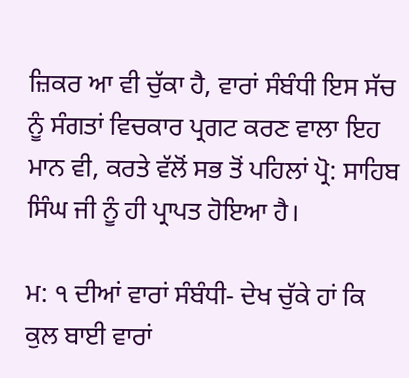ਜ਼ਿਕਰ ਆ ਵੀ ਚੁੱਕਾ ਹੈ, ਵਾਰਾਂ ਸੰਬੰਧੀ ਇਸ ਸੱਚ ਨੂੰ ਸੰਗਤਾਂ ਵਿਚਕਾਰ ਪ੍ਰਗਟ ਕਰਣ ਵਾਲਾ ਇਹ ਮਾਨ ਵੀ, ਕਰਤੇ ਵੱਲੋਂ ਸਭ ਤੋਂ ਪਹਿਲਾਂ ਪ੍ਰੋ: ਸਾਹਿਬ ਸਿੰਘ ਜੀ ਨੂੰ ਹੀ ਪ੍ਰਾਪਤ ਹੋਇਆ ਹੈ।

ਮ: ੧ ਦੀਆਂ ਵਾਰਾਂ ਸੰਬੰਧੀ- ਦੇਖ ਚੁੱਕੇ ਹਾਂ ਕਿ ਕੁਲ ਬਾਈ ਵਾਰਾਂ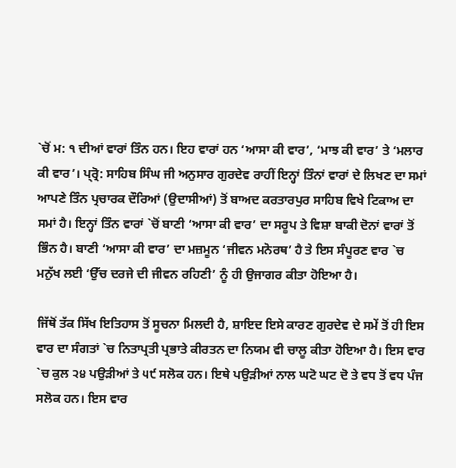`ਚੋਂ ਮ: ੧ ਦੀਆਂ ਵਾਰਾਂ ਤਿੰਨ ਹਨ। ਇਹ ਵਾਰਾਂ ਹਨ ‘ਆਸਾ ਕੀ ਵਾਰ’, ‘ਮਾਝ ਕੀ ਵਾਰ’ ਤੇ ‘ਮਲਾਰ ਕੀ ਵਾਰ’। ਪ੍ਰ੍ਰੋ: ਸਾਹਿਬ ਸਿੰਘ ਜੀ ਅਨੁਸਾਰ ਗੁਰਦੇਵ ਰਾਹੀਂ ਇਨ੍ਹਾਂ ਤਿੰਨਾਂ ਵਾਰਾਂ ਦੇ ਲਿਖਣ ਦਾ ਸਮਾਂ ਆਪਣੇ ਤਿੰਨ ਪ੍ਰਚਾਰਕ ਦੌਰਿਆਂ (ਉਦਾਸੀਆਂ) ਤੋਂ ਬਾਅਦ ਕਰਤਾਰਪੁਰ ਸਾਹਿਬ ਵਿਖੇ ਟਿਕਾਅ ਦਾ ਸਮਾਂ ਹੈ। ਇਨ੍ਹਾਂ ਤਿੰਨ ਵਾਰਾਂ `ਚੋਂ ਬਾਣੀ ‘ਆਸਾ ਕੀ ਵਾਰ’ ਦਾ ਸਰੂਪ ਤੇ ਵਿਸ਼ਾ ਬਾਕੀ ਦੋਨਾਂ ਵਾਰਾਂ ਤੋਂ ਭਿੰਨ ਹੈ। ਬਾਣੀ ‘ਆਸਾ ਕੀ ਵਾਰ’ ਦਾ ਮਜ਼ਮੂਨ ‘ਜੀਵਨ ਮਨੋਰਥ’ ਹੈ ਤੇ ਇਸ ਸੰਪੂਰਣ ਵਾਰ `ਚ ਮਨੁੱਖ ਲਈ ‘ਉੱਚ ਦਰਜੇ ਦੀ ਜੀਵਨ ਰਹਿਣੀ’ ਨੂੰ ਹੀ ਉਜਾਗਰ ਕੀਤਾ ਹੋਇਆ ਹੈ।

ਜਿੱਥੋਂ ਤੱਕ ਸਿੱਖ ਇਤਿਹਾਸ ਤੋਂ ਸੂਚਨਾ ਮਿਲਦੀ ਹੈ, ਸ਼ਾਇਦ ਇਸੇ ਕਾਰਣ ਗੁਰਦੇਵ ਦੇ ਸਮੇਂ ਤੋਂ ਹੀ ਇਸ ਵਾਰ ਦਾ ਸੰਗਤਾਂ `ਚ ਨਿਤਾਪ੍ਰਤੀ ਪ੍ਰਭਾਤੇ ਕੀਰਤਨ ਦਾ ਨਿਯਮ ਵੀ ਚਾਲੂ ਕੀਤਾ ਹੋਇਆ ਹੈ। ਇਸ ਵਾਰ `ਚ ਕੁਲ ੨੪ ਪਉੜੀਆਂ ਤੇ ੫੯ ਸਲੋਕ ਹਨ। ਇਥੇ ਪਉੜੀਆਂ ਨਾਲ ਘਟੋ ਘਟ ਦੋ ਤੇ ਵਧ ਤੋਂ ਵਧ ਪੰਜ ਸਲੋਕ ਹਨ। ਇਸ ਵਾਰ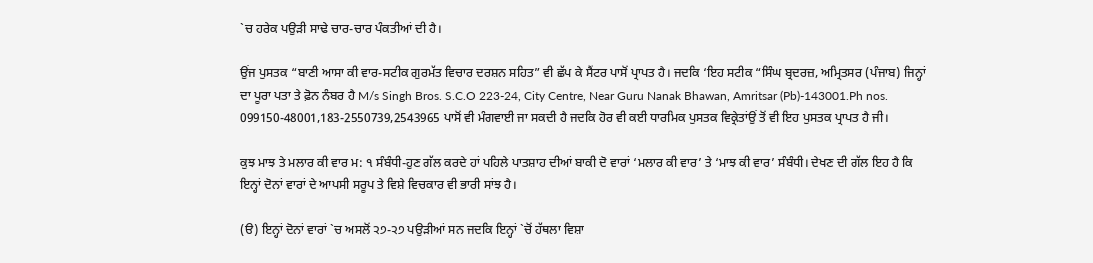`ਚ ਹਰੇਕ ਪਉੜੀ ਸਾਢੇ ਚਾਰ-ਚਾਰ ਪੰਕਤੀਆਂ ਦੀ ਹੈ।

ਉਂਜ ਪੁਸਤਕ “ਬਾਣੀ ਆਸਾ ਕੀ ਵਾਰ-ਸਟੀਕ ਗੁਰਮੱਤ ਵਿਚਾਰ ਦਰਸ਼ਨ ਸਹਿਤ” ਵੀ ਛੱਪ ਕੇ ਸੈਂਟਰ ਪਾਸੋਂ ਪ੍ਰਾਪਤ ਹੈ। ਜਦਕਿ ‘ਇਹ ਸਟੀਕ “ਸਿੰਘ ਬ੍ਰਦਰਜ਼, ਅਮ੍ਰਿਤਸਰ (ਪੰਜਾਬ) ਜਿਨ੍ਹਾਂ ਦਾ ਪੂਰਾ ਪਤਾ ਤੇ ਫ਼ੋਨ ਨੰਬਰ ਹੈ M/s Singh Bros. S.C.O 223-24, City Centre, Near Guru Nanak Bhawan, Amritsar (Pb)-143001.Ph nos. 099150-48001,183-2550739,2543965 ਪਾਸੋਂ ਵੀ ਮੰਗਵਾਈ ਜਾ ਸਕਦੀ ਹੈ ਜਦਕਿ ਹੋਰ ਵੀ ਕਈ ਧਾਰਮਿਕ ਪੁਸਤਕ ਵਿਕ੍ਰੇਤਾਂਉਂ ਤੋਂ ਵੀ ਇਹ ਪੁਸਤਕ ਪ੍ਰਾਪਤ ਹੈ ਜੀ।

ਕੁਝ ਮਾਝ ਤੇ ਮਲਾਰ ਕੀ ਵਾਰ ਮ: ੧ ਸੰਬੰਧੀ-ਹੁਣ ਗੱਲ ਕਰਦੇ ਹਾਂ ਪਹਿਲੇ ਪਾਤਸ਼ਾਹ ਦੀਆਂ ਬਾਕੀ ਦੋ ਵਾਰਾਂ ‘ਮਲਾਰ ਕੀ ਵਾਰ’ ਤੇ ‘ਮਾਝ ਕੀ ਵਾਰ’ ਸੰਬੰਧੀ। ਦੇਖਣ ਦੀ ਗੱਲ ਇਹ ਹੈ ਕਿ ਇਨ੍ਹਾਂ ਦੋਨਾਂ ਵਾਰਾਂ ਦੇ ਆਪਸੀ ਸਰੂਪ ਤੇ ਵਿਸ਼ੇ ਵਿਚਕਾਰ ਵੀ ਭਾਰੀ ਸਾਂਝ ਹੈ।

(ੳ) ਇਨ੍ਹਾਂ ਦੋਨਾਂ ਵਾਰਾਂ `ਚ ਅਸਲੋਂ ੨੭-੨੭ ਪਉੜੀਆਂ ਸਨ ਜਦਕਿ ਇਨ੍ਹਾਂ `ਚੋਂ ਹੱਥਲਾ ਵਿਸ਼ਾ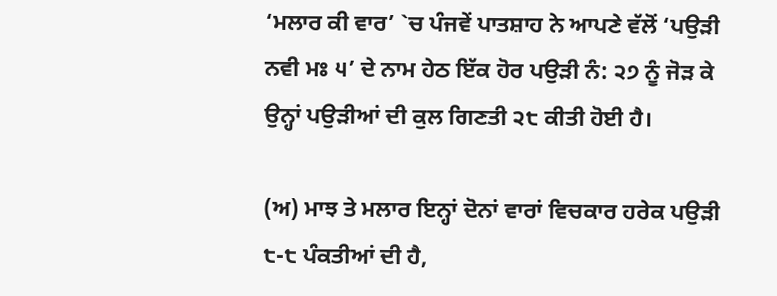‘ਮਲਾਰ ਕੀ ਵਾਰ’ `ਚ ਪੰਜਵੇਂ ਪਾਤਸ਼ਾਹ ਨੇ ਆਪਣੇ ਵੱਲੋਂ ‘ਪਉੜੀ ਨਵੀ ਮਃ ੫’ ਦੇ ਨਾਮ ਹੇਠ ਇੱਕ ਹੋਰ ਪਉੜੀ ਨੰ: ੨੭ ਨੂੰ ਜੋੜ ਕੇ ਉਨ੍ਹਾਂ ਪਉੜੀਆਂ ਦੀ ਕੁਲ ਗਿਣਤੀ ੨੮ ਕੀਤੀ ਹੋਈ ਹੈ।

(ਅ) ਮਾਝ ਤੇ ਮਲਾਰ ਇਨ੍ਹਾਂ ਦੋਨਾਂ ਵਾਰਾਂ ਵਿਚਕਾਰ ਹਰੇਕ ਪਉੜੀ ੮-੮ ਪੰਕਤੀਆਂ ਦੀ ਹੈ,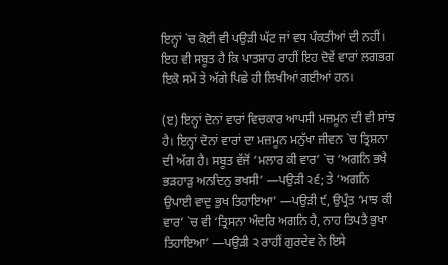ਇਨ੍ਹਾਂ `ਚ ਕੋਈ ਵੀ ਪਉੜੀ ਘੱਟ ਜਾਂ ਵਧ ਪੰਕਤੀਆਂ ਦੀ ਨਹੀਂ। ਇਹ ਵੀ ਸਬੂਤ ਹੈ ਕਿ ਪਾਤਸ਼ਾਹ ਰਾਹੀਂ ਇਹ ਦੋਵੇਂ ਵਾਰਾਂ ਲਗਭਗ ਇਕੋ ਸਮੇਂ ਤੇ ਅੱਗੇ ਪਿਛੇ ਹੀ ਲਿਖੀਆਂ ਗਈਆਂ ਹਨ।

(ੲ) ਇਨ੍ਹਾਂ ਦੋਨਾਂ ਵਾਰਾਂ ਵਿਚਕਾਰ ਆਪਸੀ ਮਜ਼ਮੂਨ ਦੀ ਵੀ ਸਾਂਝ ਹੈ। ਇਨ੍ਹਾਂ ਦੋਨਾਂ ਵਾਰਾਂ ਦਾ ਮਜ਼ਮੂਨ ਮਨੁੱਖਾ ਜੀਵਨ `ਚ ਤ੍ਰਿਸ਼ਨਾ ਦੀ ਅੱਗ ਹੈ। ਸਬੂਤ ਵੱਜੋਂ ‘ਮਲਾਰ ਕੀ ਵਾਰ’ `ਚ ‘ਅਗਨਿ ਭਖੈ ਭੜਹਾੜੁ ਅਨਦਿਨੁ ਭਖਸੀ’ —ਪਉੜੀ ੨੬; ਤੇ ‘ਅਗਨਿ ਉਪਾਈ ਵਾਦੁ ਭੁਖ ਤਿਹਾਇਆ’ —ਪਉੜੀ ੯, ਉਪ੍ਰੰਤ ‘ਮਾਝ ਕੀ ਵਾਰ’ `ਚ ਵੀ ‘ਤ੍ਰਿਸਨਾ ਅੰਦਰਿ ਅਗਨਿ ਹੈ, ਨਾਹ ਤਿਪਤੈ ਭੁਖਾ ਤਿਹਾਇਆ’ —ਪਉੜੀ ੨ ਰਾਹੀਂ ਗੁਰਦੇਵ ਨੇ ਇਸੇ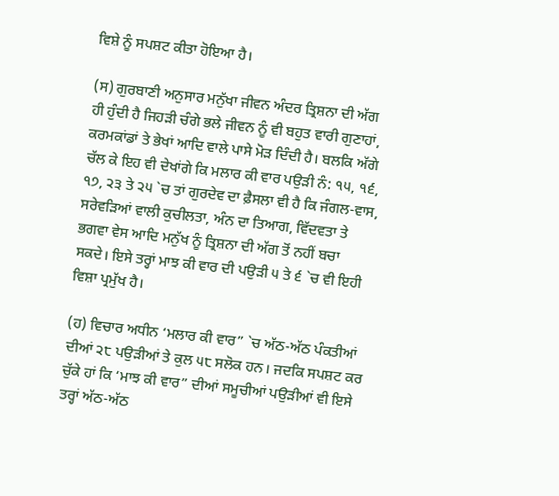ਵਿਸ਼ੇ ਨੂੰ ਸਪਸ਼ਟ ਕੀਤਾ ਹੋਇਆ ਹੈ।

(ਸ) ਗੁਰਬਾਣੀ ਅਨੁਸਾਰ ਮਨੁੱਖਾ ਜੀਵਨ ਅੰਦਰ ਤ੍ਰਿਸ਼ਨਾ ਦੀ ਅੱਗ ਹੀ ਹੁੰਦੀ ਹੈ ਜਿਹੜੀ ਚੰਗੇ ਭਲੇ ਜੀਵਨ ਨੂੰ ਵੀ ਬਹੁਤ ਵਾਰੀ ਗੁਣਾਹਾਂ, ਕਰਮਕਾਂਡਾਂ ਤੇ ਭੇਖਾਂ ਆਦਿ ਵਾਲੇ ਪਾਸੇ ਮੋੜ ਦਿੰਦੀ ਹੈ। ਬਲਕਿ ਅੱਗੇ ਚੱਲ ਕੇ ਇਹ ਵੀ ਦੇਖਾਂਗੇ ਕਿ ਮਲਾਰ ਕੀ ਵਾਰ ਪਉੜੀ ਨੰ: ੧੫, ੧੬, ੧੭, ੨੩ ਤੇ ੨੫ `ਚ ਤਾਂ ਗੁਰਦੇਵ ਦਾ ਫ਼ੈਸਲਾ ਵੀ ਹੈ ਕਿ ਜੰਗਲ-ਵਾਸ, ਸਰੇਵੜਿਆਂ ਵਾਲੀ ਕੁਚੀਲਤਾ, ਅੰਨ ਦਾ ਤਿਆਗ, ਵਿੱਦਵਤਾ ਤੇ ਭਗਵਾ ਵੇਸ ਆਦਿ ਮਨੁੱਖ ਨੂੰ ਤ੍ਰਿਸ਼ਨਾ ਦੀ ਅੱਗ ਤੋਂ ਨਹੀਂ ਬਚਾ ਸਕਦੇ। ਇਸੇ ਤਰ੍ਹਾਂ ਮਾਝ ਕੀ ਵਾਰ ਦੀ ਪਉੜੀ ੫ ਤੇ ੬ `ਚ ਵੀ ਇਹੀ ਵਿਸ਼ਾ ਪ੍ਰਮੁੱਖ ਹੈ।

(ਹ) ਵਿਚਾਰ ਅਧੀਨ ‘ਮਲਾਰ ਕੀ ਵਾਰ” `ਚ ਅੱਠ-ਅੱਠ ਪੰਕਤੀਆਂ ਦੀਆਂ ੨੮ ਪਉੜੀਆਂ ਤੇ ਕੁਲ ੫੮ ਸਲੋਕ ਹਨ। ਜਦਕਿ ਸਪਸ਼ਟ ਕਰ ਚੁੱਕੇ ਹਾਂ ਕਿ ‘ਮਾਝ ਕੀ ਵਾਰ” ਦੀਆਂ ਸਮੂਚੀਆਂ ਪਉੜੀਆਂ ਵੀ ਇਸੇ ਤਰ੍ਹਾਂ ਅੱਠ-ਅੱਠ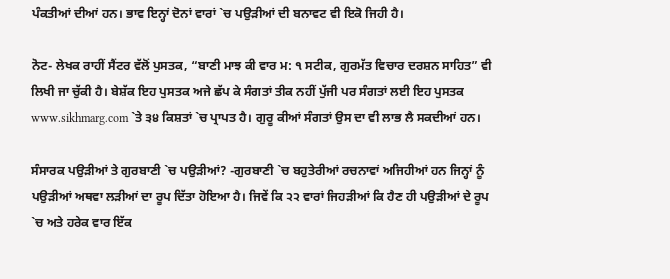ਪੰਕਤੀਆਂ ਦੀਆਂ ਹਨ। ਭਾਵ ਇਨ੍ਹਾਂ ਦੋਨਾਂ ਵਾਰਾਂ `ਚ ਪਉੜੀਆਂ ਦੀ ਬਨਾਵਟ ਵੀ ਇਕੋ ਜਿਹੀ ਹੈ।

ਨੋਟ- ਲੇਖਕ ਰਾਹੀਂ ਸੈਂਟਰ ਵੱਲੋਂ ਪੁਸਤਕ, “ਬਾਣੀ ਮਾਝ ਕੀ ਵਾਰ ਮ: ੧ ਸਟੀਕ, ਗੁਰਮੱਤ ਵਿਚਾਰ ਦਰਸ਼ਨ ਸਾਹਿਤ” ਵੀ ਲਿਖੀ ਜਾ ਚੁੱਕੀ ਹੈ। ਬੇਸ਼ੱਕ ਇਹ ਪੁਸਤਕ ਅਜੇ ਛੱਪ ਕੇ ਸੰਗਤਾਂ ਤੀਕ ਨਹੀਂ ਪੁੱਜੀ ਪਰ ਸੰਗਤਾਂ ਲਈ ਇਹ ਪੁਸਤਕ www.sikhmarg.com `ਤੇ ੩੪ ਕਿਸ਼ਤਾਂ `ਚ ਪ੍ਰਾਪਤ ਹੈ। ਗੁਰੂ ਕੀਆਂ ਸੰਗਤਾਂ ਉਸ ਦਾ ਵੀ ਲਾਭ ਲੈ ਸਕਦੀਆਂ ਹਨ।

ਸੰਸਾਰਕ ਪਉੜੀਆਂ ਤੇ ਗੁਰਬਾਣੀ `ਚ ਪਉੜੀਆਂ? -ਗੁਰਬਾਣੀ `ਚ ਬਹੁਤੇਰੀਆਂ ਰਚਨਾਵਾਂ ਅਜਿਹੀਆਂ ਹਨ ਜਿਨ੍ਹਾਂ ਨੂੰ ਪਉੜੀਆਂ ਅਥਵਾ ਲੜੀਆਂ ਦਾ ਰੂਪ ਦਿੱਤਾ ਹੋਇਆ ਹੈ। ਜਿਵੇਂ ਕਿ ੨੨ ਵਾਰਾਂ ਜਿਹੜੀਆਂ ਕਿ ਹੈਣ ਹੀ ਪਉੜੀਆਂ ਦੇ ਰੂਪ `ਚ ਅਤੇ ਹਰੇਕ ਵਾਰ ਇੱਕ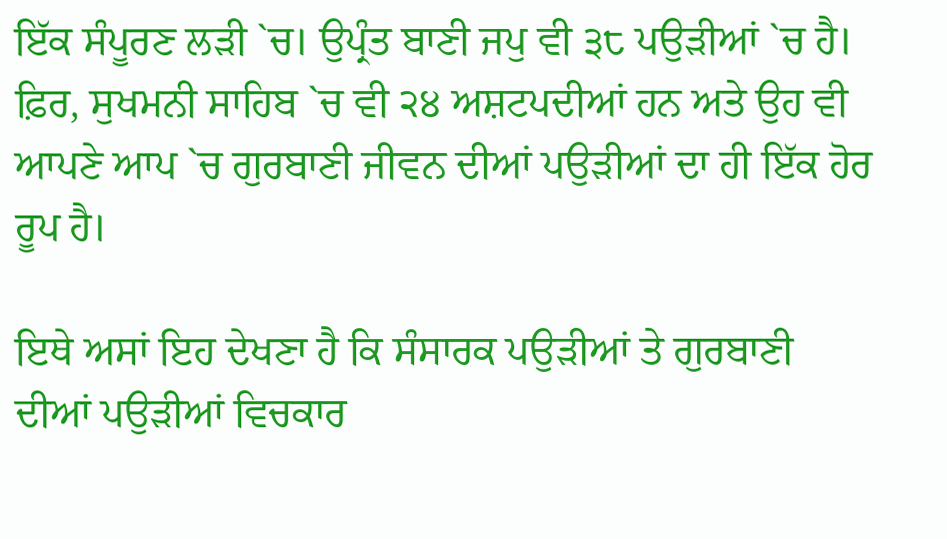ਇੱਕ ਸੰਪੂਰਣ ਲੜੀ `ਚ। ਉਪ੍ਰੰਤ ਬਾਣੀ ਜਪੁ ਵੀ ੩੮ ਪਉੜੀਆਂ `ਚ ਹੈ। ਫ਼ਿਰ, ਸੁਖਮਨੀ ਸਾਹਿਬ `ਚ ਵੀ ੨੪ ਅਸ਼ਟਪਦੀਆਂ ਹਨ ਅਤੇ ਉਹ ਵੀ ਆਪਣੇ ਆਪ `ਚ ਗੁਰਬਾਣੀ ਜੀਵਨ ਦੀਆਂ ਪਉੜੀਆਂ ਦਾ ਹੀ ਇੱਕ ਹੋਰ ਰੂਪ ਹੈ।

ਇਥੇ ਅਸਾਂ ਇਹ ਦੇਖਣਾ ਹੈ ਕਿ ਸੰਸਾਰਕ ਪਉੜੀਆਂ ਤੇ ਗੁਰਬਾਣੀ ਦੀਆਂ ਪਉੜੀਆਂ ਵਿਚਕਾਰ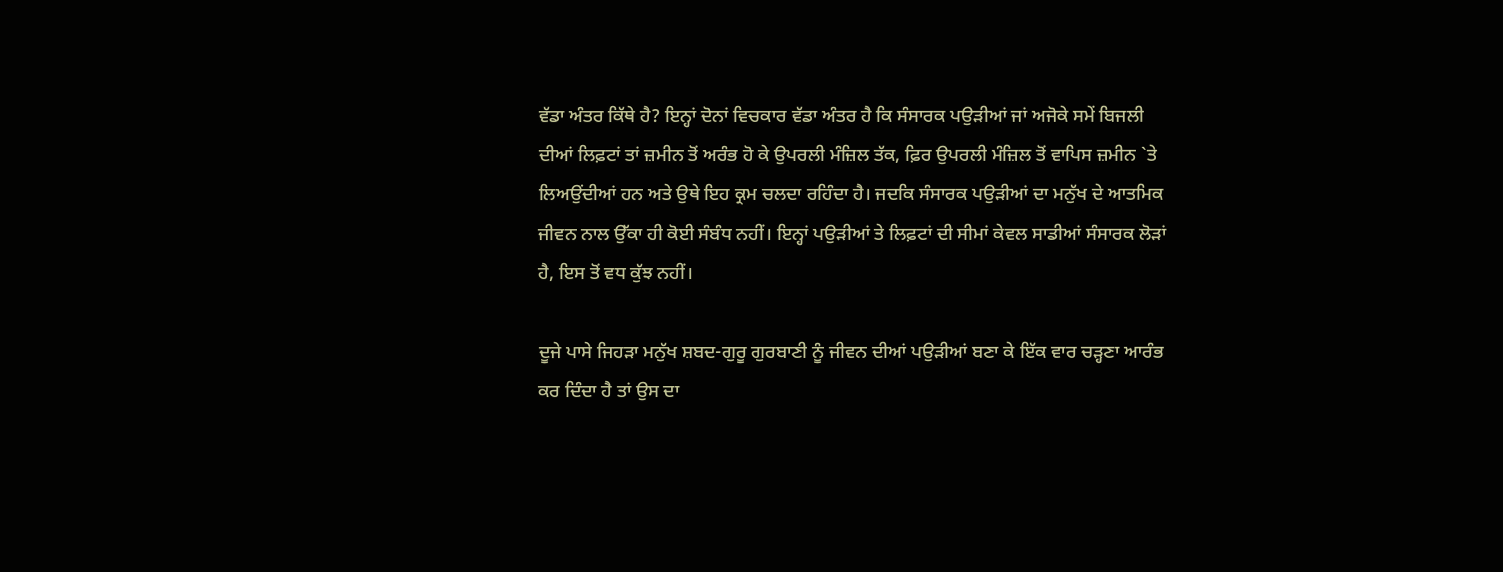ਵੱਡਾ ਅੰਤਰ ਕਿੱਥੇ ਹੈ? ਇਨ੍ਹਾਂ ਦੋਨਾਂ ਵਿਚਕਾਰ ਵੱਡਾ ਅੰਤਰ ਹੈ ਕਿ ਸੰਸਾਰਕ ਪਉੜੀਆਂ ਜਾਂ ਅਜੋਕੇ ਸਮੇਂ ਬਿਜਲੀ ਦੀਆਂ ਲਿਫ਼ਟਾਂ ਤਾਂ ਜ਼ਮੀਨ ਤੋਂ ਅਰੰਭ ਹੋ ਕੇ ਉਪਰਲੀ ਮੰਜ਼ਿਲ ਤੱਕ, ਫ਼ਿਰ ਉਪਰਲੀ ਮੰਜ਼ਿਲ ਤੋਂ ਵਾਪਿਸ ਜ਼ਮੀਨ `ਤੇ ਲਿਅਉਂਦੀਆਂ ਹਨ ਅਤੇ ਉਥੇ ਇਹ ਕ੍ਰਮ ਚਲਦਾ ਰਹਿੰਦਾ ਹੈ। ਜਦਕਿ ਸੰਸਾਰਕ ਪਉੜੀਆਂ ਦਾ ਮਨੁੱਖ ਦੇ ਆਤਮਿਕ ਜੀਵਨ ਨਾਲ ਉੱਕਾ ਹੀ ਕੋਈ ਸੰਬੰਧ ਨਹੀਂ। ਇਨ੍ਹਾਂ ਪਉੜੀਆਂ ਤੇ ਲਿਫ਼ਟਾਂ ਦੀ ਸੀਮਾਂ ਕੇਵਲ ਸਾਡੀਆਂ ਸੰਸਾਰਕ ਲੋੜਾਂ ਹੈ, ਇਸ ਤੋਂ ਵਧ ਕੁੱਝ ਨਹੀਂ।

ਦੂਜੇ ਪਾਸੇ ਜਿਹੜਾ ਮਨੁੱਖ ਸ਼ਬਦ-ਗੁਰੂ ਗੁਰਬਾਣੀ ਨੂੰ ਜੀਵਨ ਦੀਆਂ ਪਉੜੀਆਂ ਬਣਾ ਕੇ ਇੱਕ ਵਾਰ ਚੜ੍ਹਣਾ ਆਰੰਭ ਕਰ ਦਿੰਦਾ ਹੈ ਤਾਂ ਉਸ ਦਾ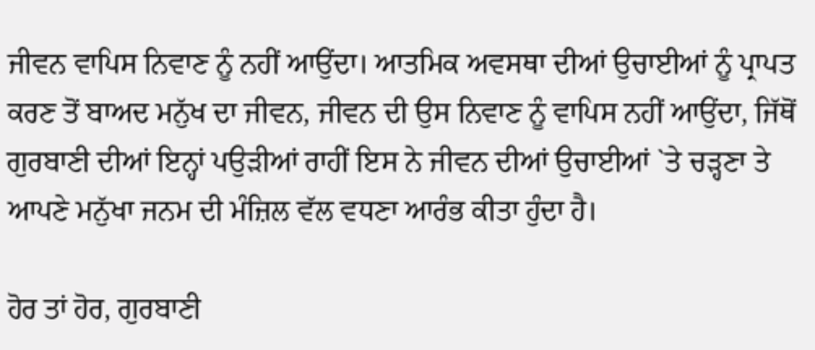ਜੀਵਨ ਵਾਪਿਸ ਨਿਵਾਣ ਨੂੰ ਨਹੀਂ ਆਉਂਦਾ। ਆਤਮਿਕ ਅਵਸਥਾ ਦੀਆਂ ਉਚਾਈਆਂ ਨੂੰ ਪ੍ਰਾਪਤ ਕਰਣ ਤੋਂ ਬਾਅਦ ਮਨੁੱਖ ਦਾ ਜੀਵਨ, ਜੀਵਨ ਦੀ ਉਸ ਨਿਵਾਣ ਨੂੰ ਵਾਪਿਸ ਨਹੀਂ ਆਉਂਦਾ, ਜਿੱਥੋਂ ਗੁਰਬਾਣੀ ਦੀਆਂ ਇਨ੍ਹਾਂ ਪਉੜੀਆਂ ਰਾਹੀਂ ਇਸ ਨੇ ਜੀਵਨ ਦੀਆਂ ਉਚਾਈਆਂ `ਤੇ ਚੜ੍ਹਣਾ ਤੇ ਆਪਣੇ ਮਨੁੱਖਾ ਜਨਮ ਦੀ ਮੰਜ਼ਿਲ ਵੱਲ ਵਧਣਾ ਆਰੰਭ ਕੀਤਾ ਹੁੰਦਾ ਹੈ।

ਹੋਰ ਤਾਂ ਹੋਰ, ਗੁਰਬਾਣੀ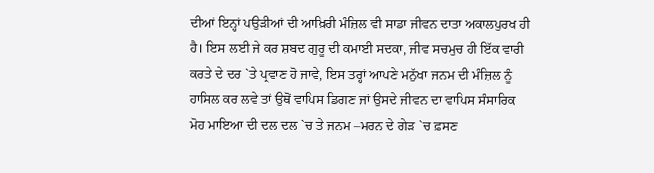ਦੀਆਂ ਇਨ੍ਹਾਂ ਪਉੜੀਆਂ ਦੀ ਆਖ਼ਿਰੀ ਮੰਜ਼ਿਲ ਵੀ ਸਾਡਾ ਜੀਵਨ ਦਾਤਾ ਅਕਾਲਪੁਰਖ ਹੀ ਹੈ। ਇਸ ਲਈ ਜੇ ਕਰ ਸ਼ਬਦ ਗੁਰੂ ਦੀ ਕਮਾਈ ਸਦਕਾ, ਜੀਵ ਸਚਮੁਚ ਹੀ ਇੱਕ ਵਾਰੀ ਕਰਤੇ ਦੇ ਦਰ `ਤੇ ਪ੍ਰਵਾਣ ਹੋ ਜਾਵੇ, ਇਸ ਤਰ੍ਹਾਂ ਆਪਣੇ ਮਨੁੱਖਾ ਜਨਮ ਦੀ ਮੰਜ਼ਿਲ ਨੂੰ ਹਾਸਿਲ ਕਰ ਲਵੇ ਤਾਂ ਉਥੋਂ ਵਾਪਿਸ ਡਿਗਣ ਜਾਂ ਉਸਦੇ ਜੀਵਨ ਦਾ ਵਾਪਿਸ ਸੰਸਾਰਿਕ ਮੋਹ ਮਾਇਆ ਦੀ ਦਲ ਦਲ `ਚ ਤੇ ਜਨਮ –ਮਰਨ ਦੇ ਗੇੜ `ਚ ਫ਼ਸਣ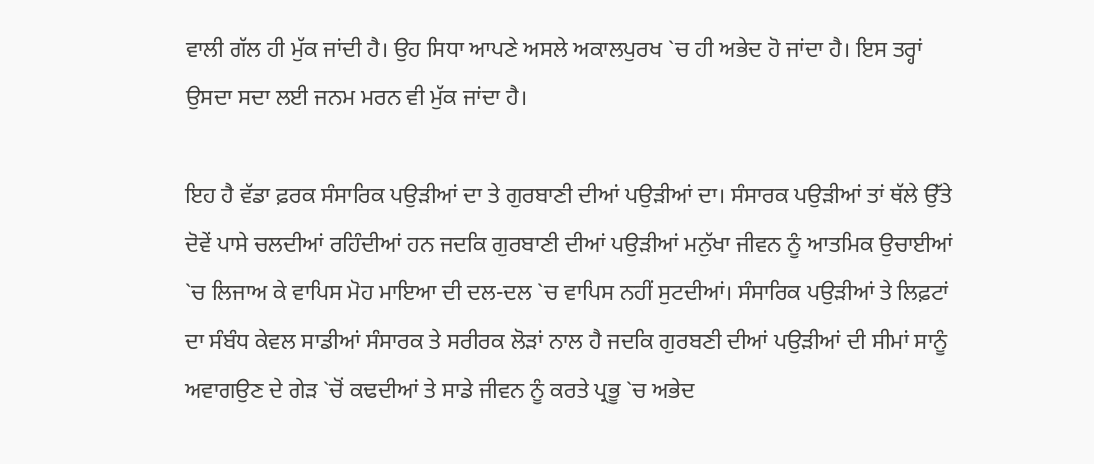ਵਾਲੀ ਗੱਲ ਹੀ ਮੁੱਕ ਜਾਂਦੀ ਹੈ। ਉਹ ਸਿਧਾ ਆਪਣੇ ਅਸਲੇ ਅਕਾਲਪੁਰਖ `ਚ ਹੀ ਅਭੇਦ ਹੋ ਜਾਂਦਾ ਹੈ। ਇਸ ਤਰ੍ਹਾਂ ਉਸਦਾ ਸਦਾ ਲਈ ਜਨਮ ਮਰਨ ਵੀ ਮੁੱਕ ਜਾਂਦਾ ਹੈ।

ਇਹ ਹੈ ਵੱਡਾ ਫ਼ਰਕ ਸੰਸਾਰਿਕ ਪਉੜੀਆਂ ਦਾ ਤੇ ਗੁਰਬਾਣੀ ਦੀਆਂ ਪਉੜੀਆਂ ਦਾ। ਸੰਸਾਰਕ ਪਉੜੀਆਂ ਤਾਂ ਥੱਲੇ ਉੱਤੇ ਦੋਵੇਂ ਪਾਸੇ ਚਲਦੀਆਂ ਰਹਿੰਦੀਆਂ ਹਨ ਜਦਕਿ ਗੁਰਬਾਣੀ ਦੀਆਂ ਪਉੜੀਆਂ ਮਨੁੱਖਾ ਜੀਵਨ ਨੂੰ ਆਤਮਿਕ ਉਚਾਈਆਂ `ਚ ਲਿਜਾਅ ਕੇ ਵਾਪਿਸ ਮੋਹ ਮਾਇਆ ਦੀ ਦਲ-ਦਲ `ਚ ਵਾਪਿਸ ਨਹੀਂ ਸੁਟਦੀਆਂ। ਸੰਸਾਰਿਕ ਪਉੜੀਆਂ ਤੇ ਲਿਫ਼ਟਾਂ ਦਾ ਸੰਬੰਧ ਕੇਵਲ ਸਾਡੀਆਂ ਸੰਸਾਰਕ ਤੇ ਸਰੀਰਕ ਲੋੜਾਂ ਨਾਲ ਹੈ ਜਦਕਿ ਗੁਰਬਣੀ ਦੀਆਂ ਪਉੜੀਆਂ ਦੀ ਸੀਮਾਂ ਸਾਨੂੰ ਅਵਾਗਉਣ ਦੇ ਗੇੜ `ਚੋਂ ਕਢਦੀਆਂ ਤੇ ਸਾਡੇ ਜੀਵਨ ਨੂੰ ਕਰਤੇ ਪ੍ਰਭੂ `ਚ ਅਭੇਦ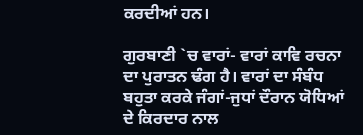ਕਰਦੀਆਂ ਹਨ।

ਗੁਰਬਾਣੀ `ਚ ਵਾਰਾਂ- ਵਾਰਾਂ ਕਾਵਿ ਰਚਨਾ ਦਾ ਪੁਰਾਤਨ ਢੰਗ ਹੈ। ਵਾਰਾਂ ਦਾ ਸੰਬੰਧ ਬਹੁਤਾ ਕਰਕੇ ਜੰਗਾਂ-ਜੁਧਾਂ ਦੌਰਾਨ ਯੋਧਿਆਂ ਦੇ ਕਿਰਦਾਰ ਨਾਲ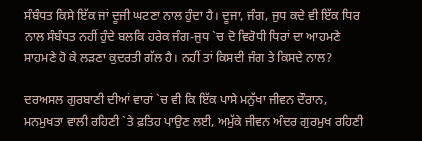ਸੰਬੰਧਤ ਕਿਸੇ ਇੱਕ ਜਾਂ ਦੂਜੀ ਘਟਣਾ ਨਾਲ ਹੁੰਦਾ ਹੈ। ਦੂਜਾ, ਜੰਗ, ਜੁਧ ਕਦੇ ਵੀ ਇੱਕ ਧਿਰ ਨਾਲ ਸੰਬੰਧਤ ਨਹੀਂ ਹੁੰਦੇ ਬਲਕਿ ਹਰੇਕ ਜੰਗ-ਜੁਧ `ਚ ਦੋ ਵਿਰੋਧੀ ਧਿਰਾਂ ਦਾ ਆਹਮਣੇ ਸਾਹਮਣੇ ਹੋ ਕੇ ਲੜਣਾ ਕੁਦਰਤੀ ਗੱਲ ਹੈ। ਨਹੀਂ ਤਾਂ ਕਿਸਦੀ ਜੰਗ ਤੇ ਕਿਸਦੇ ਨਾਲ?

ਦਰਅਸਲ ਗੁਰਬਾਣੀ ਦੀਆਂ ਵਾਰਾਂ `ਚ ਵੀ ਕਿ ਇੱਕ ਪਾਸੇ ਮਨੁੱਖਾ ਜੀਵਨ ਦੌਰਾਨ, ਮਨਮੁਖਤਾ ਵਾਲੀ ਰਹਿਣੀ `ਤੇ ਫ਼ਤਿਹ ਪਾਉਣ ਲਈ, ਅਮੁੱਕੇ ਜੀਵਨ ਅੰਦਰ ਗੁਰਮੁਖ ਰਹਿਣੀ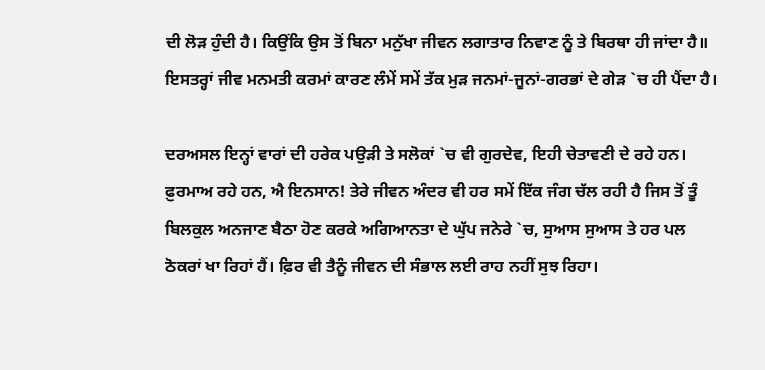ਦੀ ਲੋੜ ਹੁੰਦੀ ਹੈ। ਕਿਉਂਕਿ ਉਸ ਤੋਂ ਬਿਨਾ ਮਨੁੱਖਾ ਜੀਵਨ ਲਗਾਤਾਰ ਨਿਵਾਣ ਨੂੰ ਤੇ ਬਿਰਥਾ ਹੀ ਜਾਂਦਾ ਹੈ॥ ਇਸਤਰ੍ਹਾਂ ਜੀਵ ਮਨਮਤੀ ਕਰਮਾਂ ਕਾਰਣ ਲੰਮੇਂ ਸਮੇਂ ਤੱਕ ਮੁੜ ਜਨਮਾਂ-ਜੂਨਾਂ-ਗਰਭਾਂ ਦੇ ਗੇੜ `ਚ ਹੀ ਪੈਂਦਾ ਹੈ।

ਦਰਅਸਲ ਇਨ੍ਹਾਂ ਵਾਰਾਂ ਦੀ ਹਰੇਕ ਪਉੜੀ ਤੇ ਸਲੋਕਾਂ `ਚ ਵੀ ਗੁਰਦੇਵ, ਇਹੀ ਚੇਤਾਵਣੀ ਦੇ ਰਹੇ ਹਨ। ਫ਼ੁਰਮਾਅ ਰਹੇ ਹਨ, ਐ ਇਨਸਾਨ! ਤੇਰੇ ਜੀਵਨ ਅੰਦਰ ਵੀ ਹਰ ਸਮੇਂ ਇੱਕ ਜੰਗ ਚੱਲ ਰਹੀ ਹੈ ਜਿਸ ਤੋਂ ਤੂੰ ਬਿਲਕੁਲ ਅਨਜਾਣ ਬੈਠਾ ਹੋਣ ਕਰਕੇ ਅਗਿਆਨਤਾ ਦੇ ਘੁੱਪ ਜਨੇਰੇ `ਚ, ਸੁਆਸ ਸੁਆਸ ਤੇ ਹਰ ਪਲ ਠੋਕਰਾਂ ਖਾ ਰਿਹਾਂ ਹੈਂ। ਫ਼ਿਰ ਵੀ ਤੈਨੂੰ ਜੀਵਨ ਦੀ ਸੰਭਾਲ ਲਈ ਰਾਹ ਨਹੀਂ ਸੁਝ ਰਿਹਾ।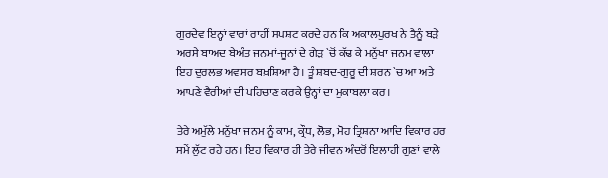ਗੁਰਦੇਵ ਇਨ੍ਹਾਂ ਵਾਰਾਂ ਰਾਹੀਂ ਸਪਸ਼ਟ ਕਰਦੇ ਹਨ ਕਿ ਅਕਾਲਪੁਰਖ ਨੇ ਤੈਨੂੰ ਬੜੇ ਅਰਸੇ ਬਾਅਦ ਬੇਅੰਤ ਜਨਮਾਂ-ਜੂਨਾਂ ਦੇ ਗੇੜ `ਚੋਂ ਕੱਢ ਕੇ ਮਨੁੱਖਾ ਜਨਮ ਵਾਲਾ ਇਹ ਦੁਰਲਭ ਅਵਸਰ ਬਖ਼ਸ਼ਿਆ ਹੈ। ਤੂੰ ਸ਼ਬਦ-ਗੁਰੂ ਦੀ ਸ਼ਰਨ `ਚ ਆ ਅਤੇ ਆਪਣੇ ਵੈਰੀਆਂ ਦੀ ਪਹਿਚਾਣ ਕਰਕੇ ਉਨ੍ਹਾਂ ਦਾ ਮੁਕਾਬਲਾ ਕਰ।

ਤੇਰੇ ਅਮੁੱਲੇ ਮਨੁੱਖਾ ਜਨਮ ਨੂੰ ਕਾਮ, ਕ੍ਰੌਧ, ਲੋਭ, ਮੋਹ ਤ੍ਰਿਸ਼ਨਾ ਆਦਿ ਵਿਕਾਰ ਹਰ ਸਮੇਂ ਲੁੱਟ ਰਹੇ ਹਨ। ਇਹ ਵਿਕਾਰ ਹੀ ਤੇਰੇ ਜੀਵਨ ਅੰਦਰੋਂ ਇਲਾਹੀ ਗੁਣਾਂ ਵਾਲੇ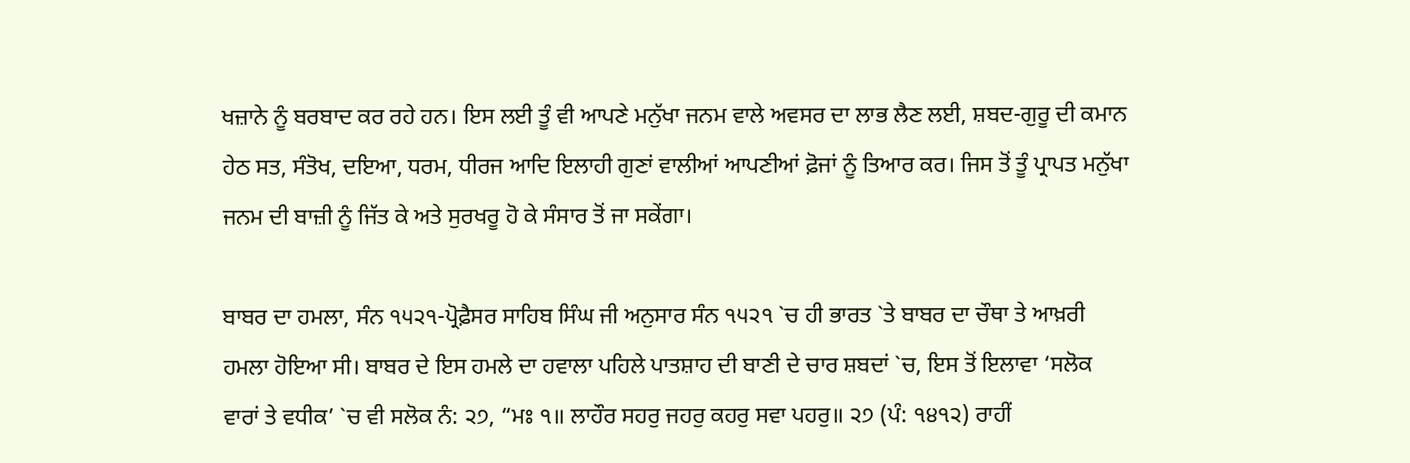ਖਜ਼ਾਨੇ ਨੂੰ ਬਰਬਾਦ ਕਰ ਰਹੇ ਹਨ। ਇਸ ਲਈ ਤੂੰ ਵੀ ਆਪਣੇ ਮਨੁੱਖਾ ਜਨਮ ਵਾਲੇ ਅਵਸਰ ਦਾ ਲਾਭ ਲੈਣ ਲਈ, ਸ਼ਬਦ-ਗੁਰੂ ਦੀ ਕਮਾਨ ਹੇਠ ਸਤ, ਸੰਤੋਖ, ਦਇਆ, ਧਰਮ, ਧੀਰਜ ਆਦਿ ਇਲਾਹੀ ਗੁਣਾਂ ਵਾਲੀਆਂ ਆਪਣੀਆਂ ਫ਼ੋਜਾਂ ਨੂੰ ਤਿਆਰ ਕਰ। ਜਿਸ ਤੋਂ ਤੂੰ ਪ੍ਰਾਪਤ ਮਨੁੱਖਾ ਜਨਮ ਦੀ ਬਾਜ਼ੀ ਨੂੰ ਜਿੱਤ ਕੇ ਅਤੇ ਸੁਰਖਰੂ ਹੋ ਕੇ ਸੰਸਾਰ ਤੋਂ ਜਾ ਸਕੇਂਗਾ।

ਬਾਬਰ ਦਾ ਹਮਲਾ, ਸੰਨ ੧੫੨੧-ਪ੍ਰੋਫ਼ੈਸਰ ਸਾਹਿਬ ਸਿੰਘ ਜੀ ਅਨੁਸਾਰ ਸੰਨ ੧੫੨੧ `ਚ ਹੀ ਭਾਰਤ `ਤੇ ਬਾਬਰ ਦਾ ਚੌਥਾ ਤੇ ਆਖ਼ਰੀ ਹਮਲਾ ਹੋਇਆ ਸੀ। ਬਾਬਰ ਦੇ ਇਸ ਹਮਲੇ ਦਾ ਹਵਾਲਾ ਪਹਿਲੇ ਪਾਤਸ਼ਾਹ ਦੀ ਬਾਣੀ ਦੇ ਚਾਰ ਸ਼ਬਦਾਂ `ਚ, ਇਸ ਤੋਂ ਇਲਾਵਾ ‘ਸਲੋਕ ਵਾਰਾਂ ਤੇ ਵਧੀਕ’ `ਚ ਵੀ ਸਲੋਕ ਨੰ: ੨੭, “ਮਃ ੧॥ ਲਾਹੌਰ ਸਹਰੁ ਜਹਰੁ ਕਹਰੁ ਸਵਾ ਪਹਰੁ॥ ੨੭ (ਪੰ: ੧੪੧੨) ਰਾਹੀਂ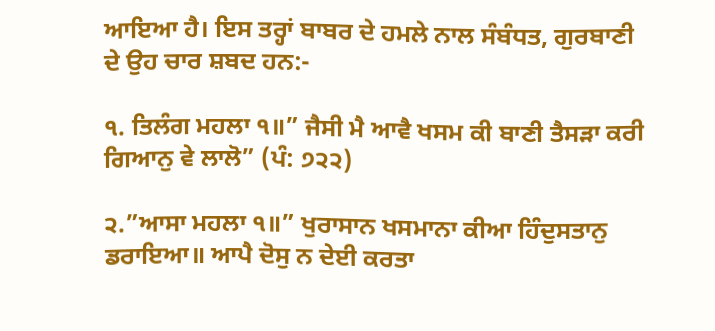ਆਇਆ ਹੈ। ਇਸ ਤਰ੍ਹਾਂ ਬਾਬਰ ਦੇ ਹਮਲੇ ਨਾਲ ਸੰਬੰਧਤ, ਗੁਰਬਾਣੀ ਦੇ ਉਹ ਚਾਰ ਸ਼ਬਦ ਹਨ:-

੧. ਤਿਲੰਗ ਮਹਲਾ ੧॥” ਜੈਸੀ ਮੈ ਆਵੈ ਖਸਮ ਕੀ ਬਾਣੀ ਤੈਸੜਾ ਕਰੀ ਗਿਆਨੁ ਵੇ ਲਾਲੋ” (ਪੰ: ੭੨੨)

੨.”ਆਸਾ ਮਹਲਾ ੧॥” ਖੁਰਾਸਾਨ ਖਸਮਾਨਾ ਕੀਆ ਹਿੰਦੁਸਤਾਨੁ ਡਰਾਇਆ॥ ਆਪੈ ਦੋਸੁ ਨ ਦੇਈ ਕਰਤਾ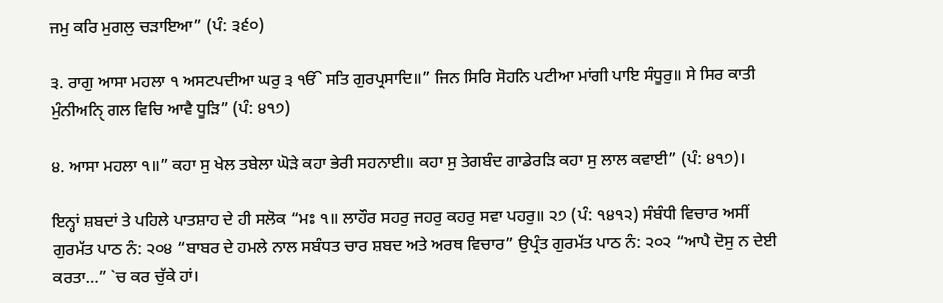ਜਮੁ ਕਰਿ ਮੁਗਲੁ ਚੜਾਇਆ” (ਪੰ: ੩੬੦)

੩. ਰਾਗੁ ਆਸਾ ਮਹਲਾ ੧ ਅਸਟਪਦੀਆ ਘਰੁ ੩ ੴ ਸਤਿ ਗੁਰਪ੍ਰਸਾਦਿ॥” ਜਿਨ ਸਿਰਿ ਸੋਹਨਿ ਪਟੀਆ ਮਾਂਗੀ ਪਾਇ ਸੰਧੂਰੁ॥ ਸੇ ਸਿਰ ਕਾਤੀ ਮੁੰਨੀਅਨਿੑ ਗਲ ਵਿਚਿ ਆਵੈ ਧੂੜਿ” (ਪੰ: ੪੧੭)

੪. ਆਸਾ ਮਹਲਾ ੧॥” ਕਹਾ ਸੁ ਖੇਲ ਤਬੇਲਾ ਘੋੜੇ ਕਹਾ ਭੇਰੀ ਸਹਨਾਈ॥ ਕਹਾ ਸੁ ਤੇਗਬੰਦ ਗਾਡੇਰੜਿ ਕਹਾ ਸੁ ਲਾਲ ਕਵਾਈ” (ਪੰ: ੪੧੭)।

ਇਨ੍ਹਾਂ ਸ਼ਬਦਾਂ ਤੇ ਪਹਿਲੇ ਪਾਤਸ਼ਾਹ ਦੇ ਹੀ ਸਲੋਕ “ਮਃ ੧॥ ਲਾਹੌਰ ਸਹਰੁ ਜਹਰੁ ਕਹਰੁ ਸਵਾ ਪਹਰੁ॥ ੨੭ (ਪੰ: ੧੪੧੨) ਸੰਬੰਧੀ ਵਿਚਾਰ ਅਸੀਂ ਗੁਰਮੱਤ ਪਾਠ ਨੰ: ੨੦੪ “ਬਾਬਰ ਦੇ ਹਮਲੇ ਨਾਲ ਸਬੰਧਤ ਚਾਰ ਸ਼ਬਦ ਅਤੇ ਅਰਥ ਵਿਚਾਰ” ਉਪ੍ਰੰਤ ਗੁਰਮੱਤ ਪਾਠ ਨੰ: ੨੦੨ “ਆਪੈ ਦੋਸੁ ਨ ਦੇਈ ਕਰਤਾ…” `ਚ ਕਰ ਚੁੱਕੇ ਹਾਂ।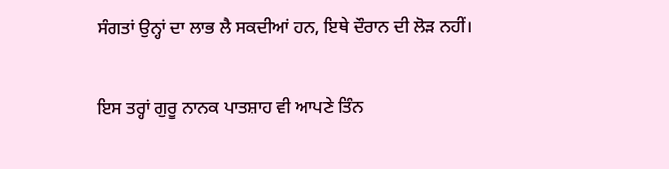ਸੰਗਤਾਂ ਉਨ੍ਹਾਂ ਦਾ ਲਾਭ ਲੈ ਸਕਦੀਆਂ ਹਨ, ਇਥੇ ਦੌਰਾਨ ਦੀ ਲੋੜ ਨਹੀਂ।

ਇਸ ਤਰ੍ਹਾਂ ਗੁਰੂ ਨਾਨਕ ਪਾਤਸ਼ਾਹ ਵੀ ਆਪਣੇ ਤਿੰਨ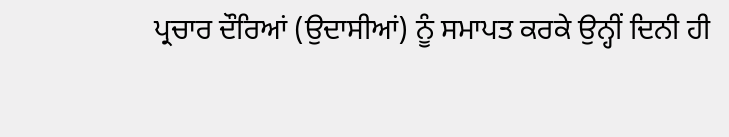ਪ੍ਰਚਾਰ ਦੌਰਿਆਂ (ਉਦਾਸੀਆਂ) ਨੂੰ ਸਮਾਪਤ ਕਰਕੇ ਉਨ੍ਹੀਂ ਦਿਨੀ ਹੀ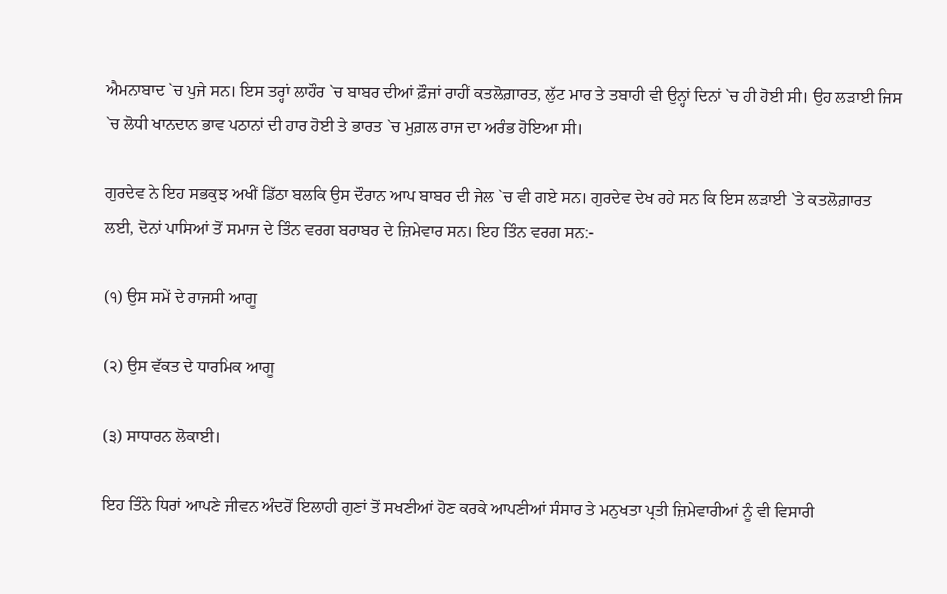ਐਮਨਾਬਾਦ `ਚ ਪੁਜੇ ਸਨ। ਇਸ ਤਰ੍ਹਾਂ ਲਾਹੌਰ `ਚ ਬਾਬਰ ਦੀਆਂ ਫ਼ੌਜਾਂ ਰਾਹੀਂ ਕਤਲੋਗ਼ਾਰਤ, ਲੁੱਟ ਮਾਰ ਤੇ ਤਬਾਹੀ ਵੀ ਉਨ੍ਹਾਂ ਦਿਨਾਂ `ਚ ਹੀ ਹੋਈ ਸੀ। ਉਹ ਲੜਾਈ ਜਿਸ `ਚ ਲੋਧੀ ਖਾਨਦਾਨ ਭਾਵ ਪਠਾਨਾਂ ਦੀ ਹਾਰ ਹੋਈ ਤੇ ਭਾਰਤ `ਚ ਮੁਗ਼ਲ ਰਾਜ ਦਾ ਅਰੰਭ ਹੋਇਆ ਸੀ।

ਗੁਰਦੇਵ ਨੇ ਇਹ ਸਭਕੁਝ ਅਖੀਂ ਡਿੱਠਾ ਬਲਕਿ ਉਸ ਦੌਰਾਨ ਆਪ ਬਾਬਰ ਦੀ ਜੇਲ `ਚ ਵੀ ਗਏ ਸਨ। ਗੁਰਦੇਵ ਦੇਖ ਰਹੇ ਸਨ ਕਿ ਇਸ ਲੜਾਈ `ਤੇ ਕਤਲੋਗ਼ਾਰਤ ਲਈ, ਦੋਨਾਂ ਪਾਸਿਆਂ ਤੋਂ ਸਮਾਜ ਦੇ ਤਿੰਨ ਵਰਗ ਬਰਾਬਰ ਦੇ ਜ਼ਿਮੇਵਾਰ ਸਨ। ਇਹ ਤਿੰਨ ਵਰਗ ਸਨ:-

(੧) ਉਸ ਸਮੇਂ ਦੇ ਰਾਜਸੀ ਆਗੂ

(੨) ਉਸ ਵੱਕਤ ਦੇ ਧਾਰਮਿਕ ਆਗੂ

(੩) ਸਾਧਾਰਨ ਲੋਕਾਈ।

ਇਹ ਤਿੰਨੇ ਧਿਰਾਂ ਆਪਣੇ ਜੀਵਨ ਅੰਦਰੋਂ ਇਲਾਹੀ ਗੁਣਾਂ ਤੋਂ ਸਖਣੀਆਂ ਹੋਣ ਕਰਕੇ ਆਪਣੀਆਂ ਸੰਸਾਰ ਤੇ ਮਨੁਖਤਾ ਪ੍ਰਤੀ ਜ਼ਿਮੇਵਾਰੀਆਂ ਨੂੰ ਵੀ ਵਿਸਾਰੀ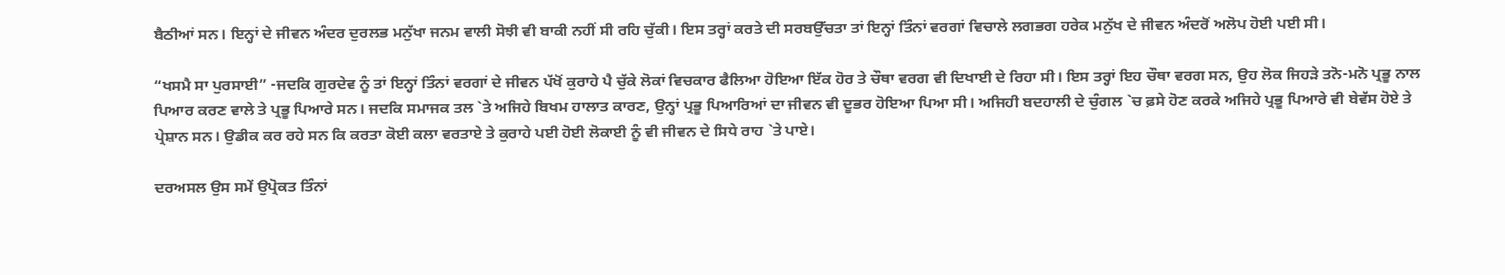ਬੈਠੀਆਂ ਸਨ। ਇਨ੍ਹਾਂ ਦੇ ਜੀਵਨ ਅੰਦਰ ਦੁਰਲਭ ਮਨੁੱਖਾ ਜਨਮ ਵਾਲੀ ਸੋਝੀ ਵੀ ਬਾਕੀ ਨਹੀਂ ਸੀ ਰਹਿ ਚੁੱਕੀ। ਇਸ ਤਰ੍ਹਾਂ ਕਰਤੇ ਦੀ ਸਰਬਉੱਚਤਾ ਤਾਂ ਇਨ੍ਹਾਂ ਤਿੰਨਾਂ ਵਰਗਾਂ ਵਿਚਾਲੇ ਲਗਭਗ ਹਰੇਕ ਮਨੁੱਖ ਦੇ ਜੀਵਨ ਅੰਦਰੋਂ ਅਲੋਪ ਹੋਈ ਪਈ ਸੀ।

“ਖਸਮੈ ਸਾ ਪੁਰਸਾਈ” -ਜਦਕਿ ਗੁਰਦੇਵ ਨੂੰ ਤਾਂ ਇਨ੍ਹਾਂ ਤਿੰਨਾਂ ਵਰਗਾਂ ਦੇ ਜੀਵਨ ਪੱਖੋਂ ਕੁਰਾਹੇ ਪੈ ਚੁੱਕੇ ਲੋਕਾਂ ਵਿਚਕਾਰ ਫੈਲਿਆ ਹੋਇਆ ਇੱਕ ਹੋਰ ਤੇ ਚੌਥਾ ਵਰਗ ਵੀ ਦਿਖਾਈ ਦੇ ਰਿਹਾ ਸੀ। ਇਸ ਤਰ੍ਹਾਂ ਇਹ ਚੌਥਾ ਵਰਗ ਸਨ, ਉਹ ਲੋਕ ਜਿਹੜੇ ਤਨੋ-ਮਨੋ ਪ੍ਰਭੂ ਨਾਲ ਪਿਆਰ ਕਰਣ ਵਾਲੇ ਤੇ ਪ੍ਰਭੂ ਪਿਆਰੇ ਸਨ। ਜਦਕਿ ਸਮਾਜਕ ਤਲ `ਤੇ ਅਜਿਹੇ ਬਿਖਮ ਹਾਲਾਤ ਕਾਰਣ, ਉਨ੍ਹਾਂ ਪ੍ਰਭੂ ਪਿਆਰਿਆਂ ਦਾ ਜੀਵਨ ਵੀ ਦੂਭਰ ਹੋਇਆ ਪਿਆ ਸੀ। ਅਜਿਹੀ ਬਦਹਾਲੀ ਦੇ ਚੁੰਗਲ `ਚ ਫ਼ਸੇ ਹੋਣ ਕਰਕੇ ਅਜਿਹੇ ਪ੍ਰਭੂ ਪਿਆਰੇ ਵੀ ਬੇਵੱਸ ਹੋਏ ਤੇ ਪ੍ਰੇਸ਼ਾਨ ਸਨ। ਉਡੀਕ ਕਰ ਰਹੇ ਸਨ ਕਿ ਕਰਤਾ ਕੋਈ ਕਲਾ ਵਰਤਾਏ ਤੇ ਕੁਰਾਹੇ ਪਈ ਹੋਈ ਲੋਕਾਈ ਨੂੰ ਵੀ ਜੀਵਨ ਦੇ ਸਿਧੇ ਰਾਹ `ਤੇ ਪਾਏ।

ਦਰਅਸਲ ਉਸ ਸਮੇਂ ਉਪ੍ਰੋਕਤ ਤਿੰਨਾਂ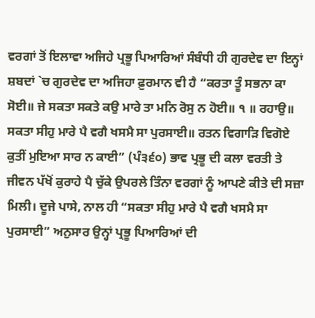ਵਰਗਾਂ ਤੋਂ ਇਲਾਵਾ ਅਜਿਹੇ ਪ੍ਰਭੂ ਪਿਆਰਿਆਂ ਸੰਬੰਧੀ ਹੀ ਗੁਰਦੇਵ ਦਾ ਇਨ੍ਹਾਂ ਸ਼ਬਦਾਂ `ਚ ਗੁਰਦੇਵ ਦਾ ਅਜਿਹਾ ਫ਼ੁਰਮਾਨ ਵੀ ਹੈ “ਕਰਤਾ ਤੂੰ ਸਭਨਾ ਕਾ ਸੋਈ॥ ਜੇ ਸਕਤਾ ਸਕਤੇ ਕਉ ਮਾਰੇ ਤਾ ਮਨਿ ਰੋਸੁ ਨ ਹੋਈ॥ ੧ ॥ ਰਹਾਉ॥ ਸਕਤਾ ਸੀਹੁ ਮਾਰੇ ਪੈ ਵਗੈ ਖਸਮੈ ਸਾ ਪੁਰਸਾਈ॥ ਰਤਨ ਵਿਗਾੜਿ ਵਿਗੋਏ ਕੁਤੀਂ ਮੁਇਆ ਸਾਰ ਨ ਕਾਈ” (ਪੰ੩੬੦) ਭਾਵ ਪ੍ਰਭੂ ਦੀ ਕਲਾ ਵਰਤੀ ਤੇ ਜੀਵਨ ਪੱਖੋਂ ਕੁਰਾਹੇ ਪੈ ਚੁੱਕੇ ਉਪਰਲੇ ਤਿੰਨਾ ਵਰਗਾਂ ਨੂੰ ਆਪਣੇ ਕੀਤੇ ਦੀ ਸਜ਼ਾ ਮਿਲੀ। ਦੂਜੇ ਪਾਸੇ, ਨਾਲ ਹੀ “ਸਕਤਾ ਸੀਹੁ ਮਾਰੇ ਪੈ ਵਗੈ ਖਸਮੈ ਸਾ ਪੁਰਸਾਈ” ਅਨੁਸਾਰ ਉਨ੍ਹਾਂ ਪ੍ਰਭੂ ਪਿਆਰਿਆਂ ਦੀ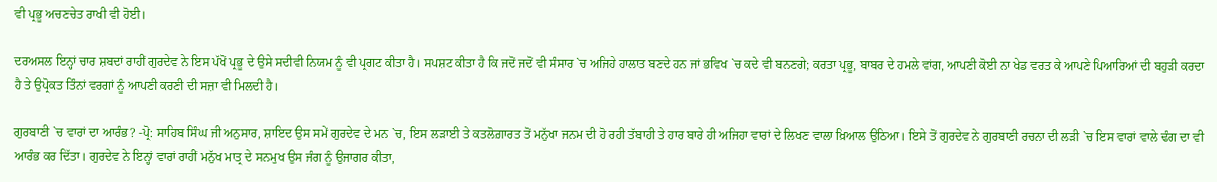ਵੀ ਪ੍ਰਭੂ ਅਚਣਚੇਤ ਰਾਖੀ ਵੀ ਹੋਈ।

ਦਰਅਸਲ ਇਨ੍ਹਾਂ ਚਾਰ ਸ਼ਬਦਾਂ ਰਾਹੀਂ ਗੁਰਦੇਵ ਨੇ ਇਸ ਪੱਖੋਂ ਪ੍ਰਭੂ ਦੇ ਉਸੇ ਸਦੀਵੀ ਨਿਯਮ ਨੂੰ ਵੀ ਪ੍ਰਗਟ ਕੀਤਾ ਹੈ। ਸਪਸ਼ਟ ਕੀਤਾ ਹੈ ਕਿ ਜਦੋਂ ਜਦੋਂ ਵੀ ਸੰਸਾਰ `ਚ ਅਜਿਹੇ ਹਾਲਾਤ ਬਣਦੇ ਹਨ ਜਾਂ ਭਵਿਖ `ਚ ਕਦੇ ਵੀ ਬਨਣਗੇ; ਕਰਤਾ ਪ੍ਰਭੂ, ਬਾਬਰ ਦੇ ਹਮਲੇ ਵਾਂਗ, ਆਪਣੀ ਕੋਈ ਨਾ ਖੇਡ ਵਰਤ ਕੇ ਆਪਣੇ ਪਿਆਰਿਆਂ ਦੀ ਬਹੁੜੀ ਕਰਦਾ ਹੈ ਤੇ ਉਪ੍ਰੋਕਤ ਤਿੰਨਾਂ ਵਰਗਾਂ ਨੂੰ ਆਪਣੀ ਕਰਣੀ ਦੀ ਸਜ਼ਾ ਵੀ ਮਿਲਦੀ ਹੈ।

ਗੁਰਬਾਣੀ `ਚ ਵਾਰਾਂ ਦਾ ਆਰੰਭ? -ਪ੍ਰੋ: ਸਾਹਿਬ ਸਿੰਘ ਜੀ ਅਨੁਸਾਰ, ਸ਼ਾਇਦ ਉਸ ਸਮੇਂ ਗੁਰਦੇਵ ਦੇ ਮਨ `ਚ, ਇਸ ਲੜਾਈ ਤੇ ਕਤਲੋਗ਼ਾਰਤ ਤੋਂ ਮਨੁੱਖਾ ਜਨਮ ਦੀ ਹੋ ਰਹੀ ਤੱਬਾਹੀ ਤੇ ਹਾਰ ਬਾਰੇ ਹੀ ਅਜਿਹਾ ਵਾਰਾਂ ਦੇ ਲਿਖਣ ਵਾਲਾ ਖ਼ਿਆਲ ਉਠਿਆ। ਇਸੇ ਤੋਂ ਗੁਰਦੇਵ ਨੇ ਗੁਰਬਾਣੀ ਰਚਨਾ ਦੀ ਲੜੀ `ਚ ਇਸ ਵਾਰਾਂ ਵਾਲੇ ਢੰਗ ਦਾ ਵੀ ਆਰੰਭ ਕਰ ਦਿੱਤਾ। ਗੁਰਦੇਵ ਨੇ ਇਨ੍ਹਾਂ ਵਾਰਾਂ ਰਾਹੀਂ ਮਨੁੱਖ ਮਾਤ੍ਰ ਦੇ ਸਨਮੁਖ ਉਸ ਜੰਗ ਨੂੰ ਉਜਾਗਰ ਕੀਤਾ,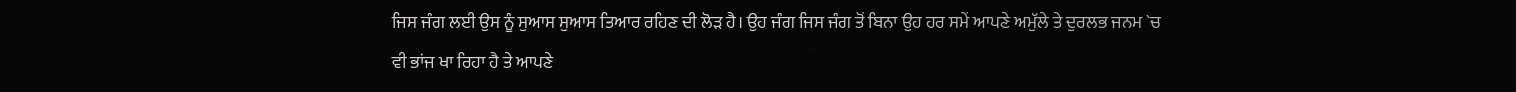ਜਿਸ ਜੰਗ ਲਈ ਉਸ ਨੂੰ ਸੁਆਸ ਸੁਆਸ ਤਿਆਰ ਰਹਿਣ ਦੀ ਲੋੜ ਹੈ। ਉਹ ਜੰਗ ਜਿਸ ਜੰਗ ਤੋਂ ਬਿਨਾ ਉਹ ਹਰ ਸਮੇਂ ਆਪਣੇ ਅਮੁੱਲੇ ਤੇ ਦੁਰਲਭ ਜਨਮ `ਚ ਵੀ ਭਾਂਜ ਖਾ ਰਿਹਾ ਹੈ ਤੇ ਆਪਣੇ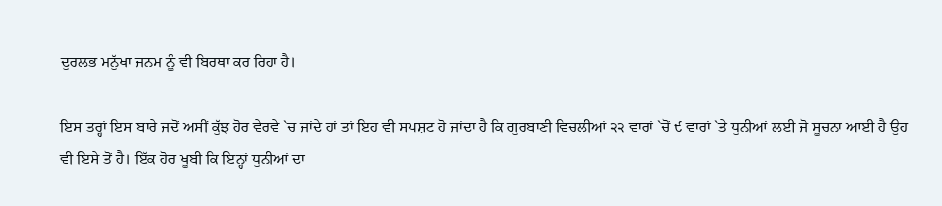ਦੁਰਲਭ ਮਨੁੱਖਾ ਜਨਮ ਨੂੰ ਵੀ ਬਿਰਥਾ ਕਰ ਰਿਹਾ ਹੈ।

ਇਸ ਤਰ੍ਹਾਂ ਇਸ ਬਾਰੇ ਜਦੋਂ ਅਸੀਂ ਕੁੱਝ ਹੋਰ ਵੇਰਵੇ `ਚ ਜਾਂਦੇ ਹਾਂ ਤਾਂ ਇਹ ਵੀ ਸਪਸ਼ਟ ਹੋ ਜਾਂਦਾ ਹੈ ਕਿ ਗੁਰਬਾਣੀ ਵਿਚਲੀਆਂ ੨੨ ਵਾਰਾਂ `ਚੋਂ ੯ ਵਾਰਾਂ `ਤੇ ਧੁਨੀਆਂ ਲਈ ਜੋ ਸੂਚਨਾ ਆਈ ਹੈ ਉਹ ਵੀ ਇਸੇ ਤੋਂ ਹੈ। ਇੱਕ ਹੋਰ ਖੂਬੀ ਕਿ ਇਨ੍ਹਾਂ ਧੁਨੀਆਂ ਦਾ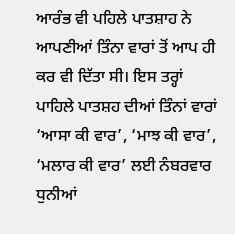ਆਰੰਭ ਵੀ ਪਹਿਲੇ ਪਾਤਸ਼ਾਹ ਨੇ ਆਪਣੀਆਂ ਤਿੰਨਾ ਵਾਰਾਂ ਤੋਂ ਆਪ ਹੀ ਕਰ ਵੀ ਦਿੱਤਾ ਸੀ। ਇਸ ਤਰ੍ਹਾਂ ਪਾਹਿਲੇ ਪਾਤਸ਼ਹ ਦੀਆਂ ਤਿੰਨਾਂ ਵਾਰਾਂ ‘ਆਸਾ ਕੀ ਵਾਰ’, ‘ਮਾਝ ਕੀ ਵਾਰ’, ‘ਮਲਾਰ ਕੀ ਵਾਰ’ ਲਈ ਨੰਬਰਵਾਰ ਧੁਨੀਆਂ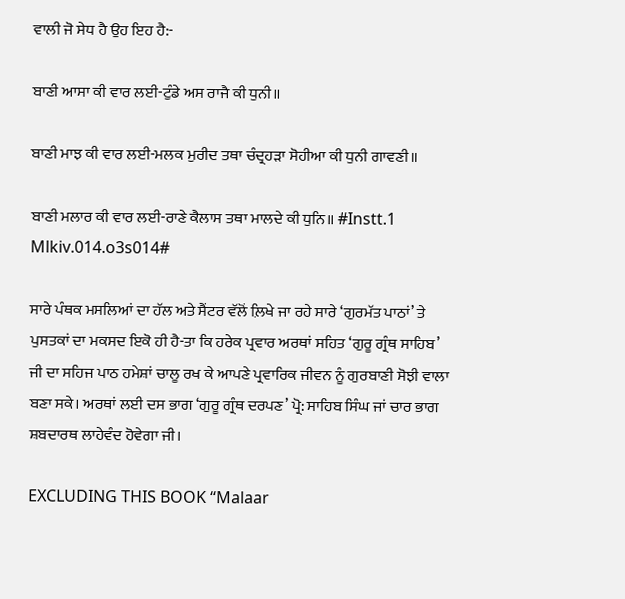ਵਾਲੀ ਜੋ ਸੇਧ ਹੈ ਉਹ ਇਹ ਹੈ:-

ਬਾਣੀ ਆਸਾ ਕੀ ਵਾਰ ਲਈ-ਟੁੰਡੇ ਅਸ ਰਾਜੈ ਕੀ ਧੁਨੀ॥

ਬਾਣੀ ਮਾਝ ਕੀ ਵਾਰ ਲਈ-ਮਲਕ ਮੁਰੀਦ ਤਥਾ ਚੰਦ੍ਰਹੜਾ ਸੋਹੀਆ ਕੀ ਧੁਨੀ ਗਾਵਣੀ॥

ਬਾਣੀ ਮਲਾਰ ਕੀ ਵਾਰ ਲਈ-ਰਾਣੇ ਕੈਲਾਸ ਤਥਾ ਮਾਲਦੇ ਕੀ ਧੁਨਿ॥ #Instt.1 Mlkiv.014.o3s014#

ਸਾਰੇ ਪੰਥਕ ਮਸਲਿਆਂ ਦਾ ਹੱਲ ਅਤੇ ਸੈਂਟਰ ਵੱਲੋਂ ਲ਼ਿਖੇ ਜਾ ਰਹੇ ਸਾਰੇ ‘ਗੁਰਮੱਤ ਪਾਠਾਂ’ ਤੇ ਪੁਸਤਕਾਂ ਦਾ ਮਕਸਦ ਇਕੋ ਹੀ ਹੈ-ਤਾ ਕਿ ਹਰੇਕ ਪ੍ਰਵਾਰ ਅਰਥਾਂ ਸਹਿਤ ‘ਗੁਰੂ ਗ੍ਰੰਥ ਸਾਹਿਬ’ ਜੀ ਦਾ ਸਹਿਜ ਪਾਠ ਹਮੇਸ਼ਾਂ ਚਾਲੂ ਰਖ ਕੇ ਆਪਣੇ ਪ੍ਰਵਾਰਿਕ ਜੀਵਨ ਨੂੰ ਗੁਰਬਾਣੀ ਸੋਝੀ ਵਾਲਾ ਬਣਾ ਸਕੇ। ਅਰਥਾਂ ਲਈ ਦਸ ਭਾਗ ‘ਗੁਰੂ ਗ੍ਰੰਥ ਦਰਪਣ’ ਪ੍ਰੋ: ਸਾਹਿਬ ਸਿੰਘ ਜਾਂ ਚਾਰ ਭਾਗ ਸ਼ਬਦਾਰਥ ਲਾਹੇਵੰਦ ਹੋਵੇਗਾ ਜੀ।

EXCLUDING THIS BOOK “Malaar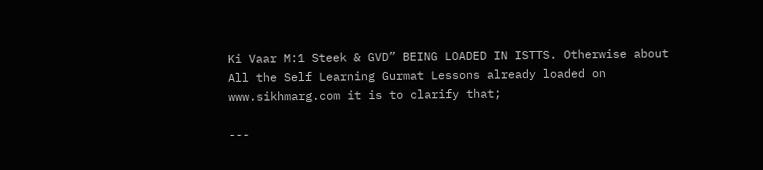Ki Vaar M:1 Steek & GVD” BEING LOADED IN ISTTS. Otherwise about All the Self Learning Gurmat Lessons already loaded on www.sikhmarg.com it is to clarify that;

---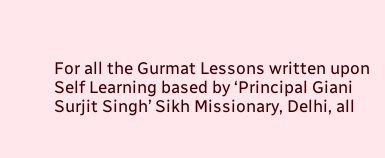For all the Gurmat Lessons written upon Self Learning based by ‘Principal Giani Surjit Singh’ Sikh Missionary, Delhi, all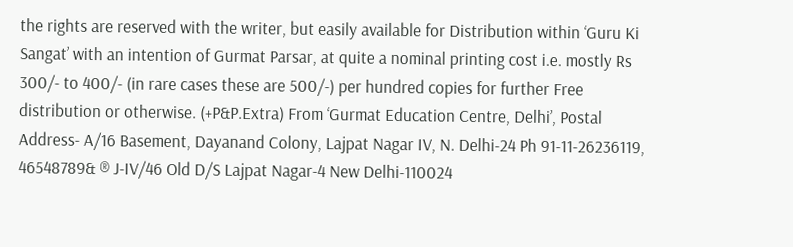the rights are reserved with the writer, but easily available for Distribution within ‘Guru Ki Sangat’ with an intention of Gurmat Parsar, at quite a nominal printing cost i.e. mostly Rs 300/- to 400/- (in rare cases these are 500/-) per hundred copies for further Free distribution or otherwise. (+P&P.Extra) From ‘Gurmat Education Centre, Delhi’, Postal Address- A/16 Basement, Dayanand Colony, Lajpat Nagar IV, N. Delhi-24 Ph 91-11-26236119, 46548789& ® J-IV/46 Old D/S Lajpat Nagar-4 New Delhi-110024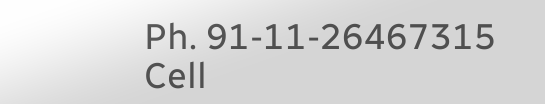Ph. 91-11-26467315 Cell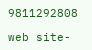9811292808

web site-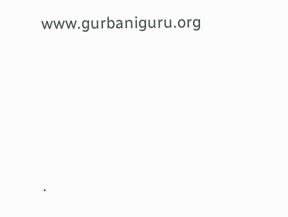www.gurbaniguru.org




.